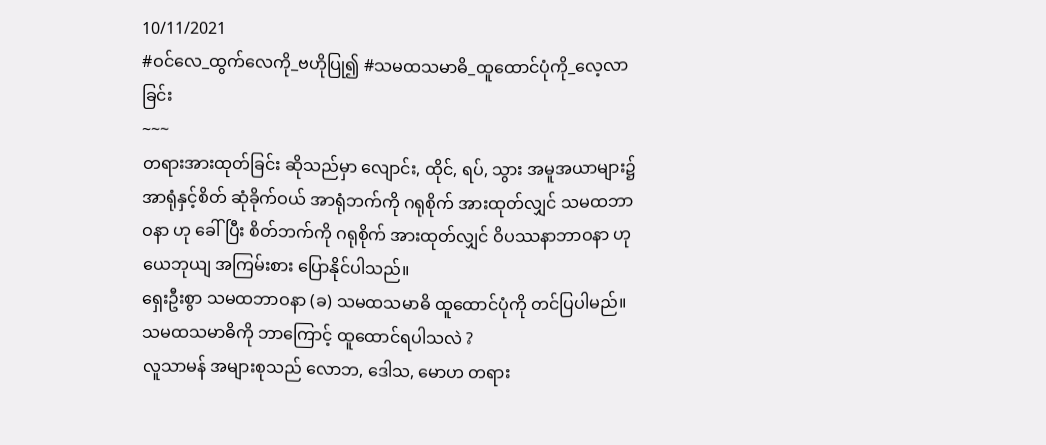10/11/2021
#ဝင်လေ_ထွက်လေကို_ဗဟိုပြု၍ #သမထသမာဓိ_ထူထောင်ပုံကို_လေ့လာခြင်း
~~~
တရားအားထုတ်ခြင်း ဆိုသည်မှာ လျောင်း, ထိုင်, ရပ်, သွား အမူအယာများ၌ အာရုံနှင့်စိတ် ဆုံခိုက်ဝယ် အာရုံဘက်ကို ဂရုစိုက် အားထုတ်လျှင် သမထဘာဝနာ ဟု ခေါ်ပြီး စိတ်ဘက်ကို ဂရုစိုက် အားထုတ်လျှင် ဝိပဿနာဘာဝနာ ဟု ယေဘုယျ အကြမ်းစား ပြောနိုင်ပါသည်။
ရှေးဦးစွာ သမထဘာဝနာ (ခ) သမထသမာဓိ ထူထောင်ပုံကို တင်ပြပါမည်။
သမထသမာဓိကို ဘာကြောင့် ထူထောင်ရပါသလဲ ?
လူသာမန် အများစုသည် လောဘ, ဒေါသ, မောဟ တရား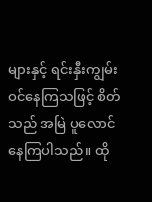များနှင့် ရင်းနှီးကျွမ်းဝင်နေကြသဖြင့် စိတ်သည် အမြဲ ပူလောင်နေကြပါသည်။ ထို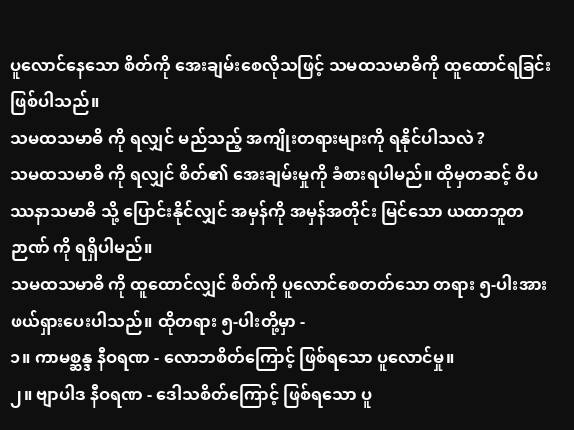ပူလောင်နေသော စိတ်ကို အေးချမ်းစေလိုသဖြင့် သမထသမာဓိကို ထူထောင်ရခြင်း ဖြစ်ပါသည်။
သမထသမာဓိ ကို ရလျှင် မည်သည့် အကျိုးတရားများကို ရနိုင်ပါသလဲ ?
သမထသမာဓိ ကို ရလျှင် စိတ်၏ အေးချမ်းမှုကို ခံစားရပါမည်။ ထိုမှတဆင့် ဝိပဿနာသမာဓိ သို့ ပြောင်းနိုင်လျှင် အမှန်ကို အမှန်အတိုင်း မြင်သော ယထာဘူတဉာဏ် ကို ရရှိပါမည်။
သမထသမာဓိ ကို ထူထောင်လျှင် စိတ်ကို ပူလောင်စေတတ်သော တရား ၅-ပါးအား ဖယ်ရှားပေးပါသည်။ ထိုတရား ၅-ပါးတို့မှာ -
၁။ ကာမစ္ဆန္ဒ နီဝရဏ - လောဘစိတ်ကြောင့် ဖြစ်ရသော ပူလောင်မှု။
၂။ ဗျာပါဒ နီဝရဏ - ဒေါသစိတ်ကြောင့် ဖြစ်ရသော ပူ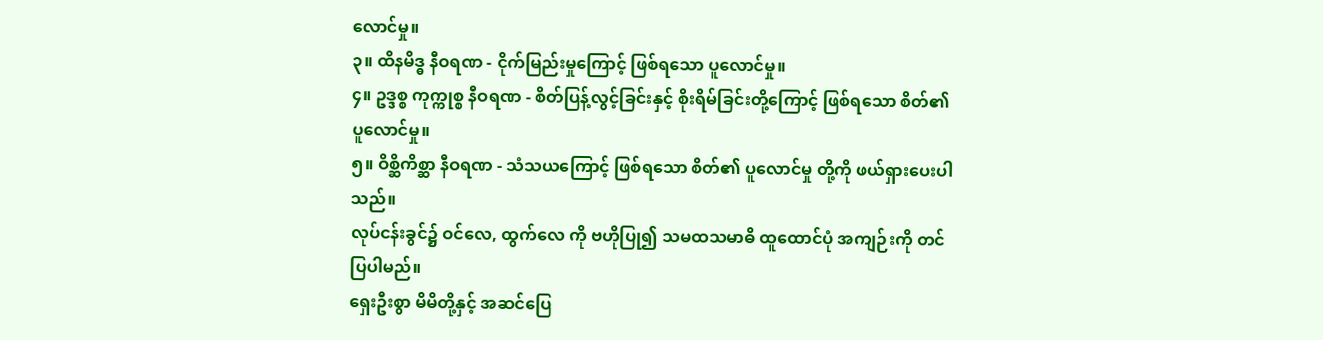လောင်မှု။
၃။ ထိနမိဒ္ဓ နီဝရဏ - ငိုက်မြည်းမှုကြောင့် ဖြစ်ရသော ပူလောင်မှု။
၄။ ဥဒ္ဒစ္စ ကုက္ကုစ္စ နီဝရဏ - စိတ်ပြန့်လွင့်ခြင်းနှင့် စိုးရိမ်ခြင်းတို့ကြောင့် ဖြစ်ရသော စိတ်၏ ပူလောင်မှု။
၅။ ဝိစ္ဆိကိစ္ဆာ နီဝရဏ - သံသယကြောင့် ဖြစ်ရသော စိတ်၏ ပူလောင်မှု တို့ကို ဖယ်ရှားပေးပါသည်။
လုပ်ငန်းခွင်၌ ဝင်လေ, ထွက်လေ ကို ဗဟိုပြု၍ သမထသမာဓိ ထူထောင်ပုံ အကျဉ်းကို တင်ပြပါမည်။
ရှေးဦးစွာ မိမိတို့နှင့် အဆင်ပြေ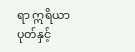ရာ ဣရိယာပုတ်နှင့်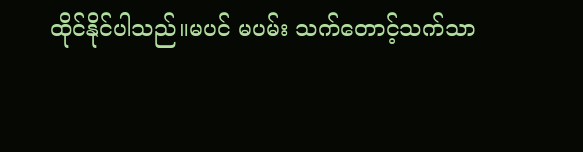ထိုင်နိုင်ပါသည်။မပင် မပမ်း သက်တောင့်သက်သာ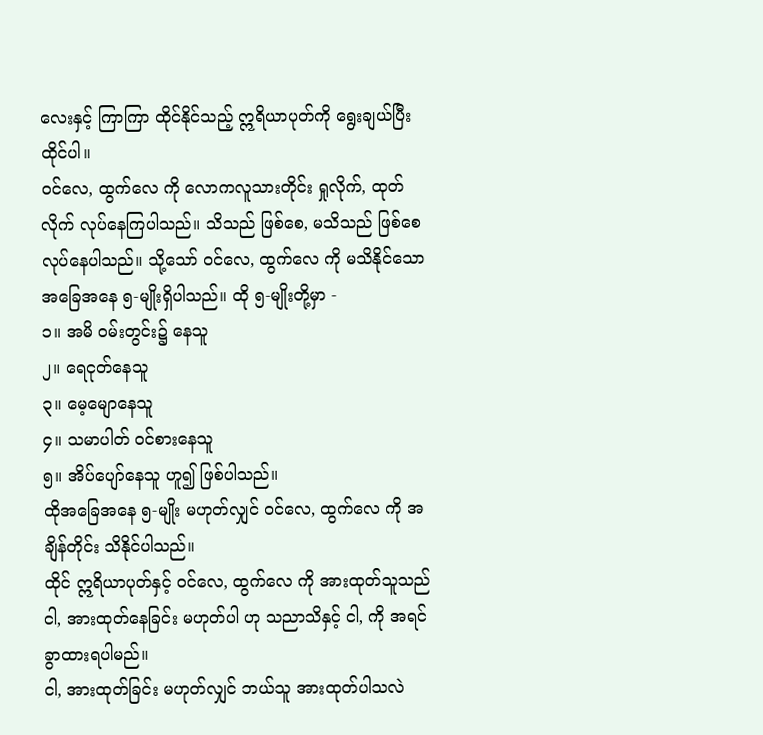လေးနှင့် ကြာကြာ ထိုင်နိုင်သည့် ဣရိယာပုတ်ကို ရွေးချယ်ပြီး ထိုင်ပါ။
ဝင်လေ, ထွက်လေ ကို လောကလူသားတိုင်း ရှုလိုက်, ထုတ်လိုက် လုပ်နေကြပါသည်။ သိသည် ဖြစ်စေ, မသိသည် ဖြစ်စေ လုပ်နေပါသည်။ သို့သော် ဝင်လေ, ထွက်လေ ကို မသိနိုင်သော အခြေအနေ ၅-မျိုးရှိပါသည်။ ထို ၅-မျိုးတို့မှာ -
၁။ အမိ ဝမ်းတွင်း၌ နေသူ
၂။ ရေငုတ်နေသူ
၃။ မေ့မျောနေသူ
၄။ သမာပါတ် ဝင်စားနေသူ
၅။ အိပ်ပျော်နေသူ ဟူ၍ ဖြစ်ပါသည်။
ထိုအခြေအနေ ၅-မျိုး မဟုတ်လျှင် ဝင်လေ, ထွက်လေ ကို အချိန်တိုင်း သိနိုင်ပါသည်။
ထိုင် ဣရိယာပုတ်နှင့် ဝင်လေ, ထွက်လေ ကို အားထုတ်သူသည် ငါ, အားထုတ်နေခြင်း မဟုတ်ပါ ဟု သညာသိနှင့် ငါ, ကို အရင် ခွာထားရပါမည်။
ငါ, အားထုတ်ခြင်း မဟုတ်လျှင် ဘယ်သူ အားထုတ်ပါသလဲ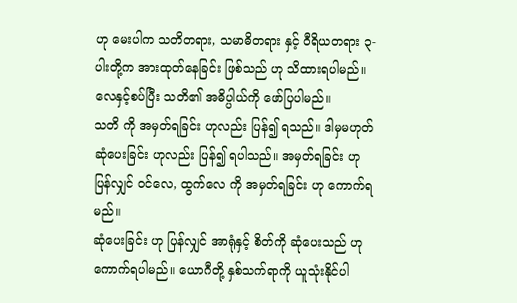ဟု မေးပါက သတိတရား, သမာဓိတရား နှင့် ဝီရိယတရား ၃-ပါးတို့က အားထုတ်နေခြင်း ဖြစ်သည် ဟု သိထားရပါမည်။
လေနှင့်စပ်ပြီး သတိ၏ အဓိပ္ပါယ်ကို ဖော်ပြပါမည်။
သတိ ကို အမှတ်ရခြင်း ဟုလည်း ပြန်၍ ရသည်။ ဒါမှမဟုတ် ဆုံပေးခြင်း ဟုလည်း ပြန်၍ ရပါသည်။ အမှတ်ရခြင်း ဟု ပြန်လျှင် ဝင်လေ, ထွက်လေ ကို အမှတ်ရခြင်း ဟု ကောက်ရမည်။
ဆုံပေးခြင်း ဟု ပြန်လျှင် အာရုံနှင့် စိတ်ကို ဆုံပေးသည် ဟု ကောက်ရပါမည်။ ယောဂီတို့ နှစ်သက်ရာကို ယူသုံးနိုင်ပါ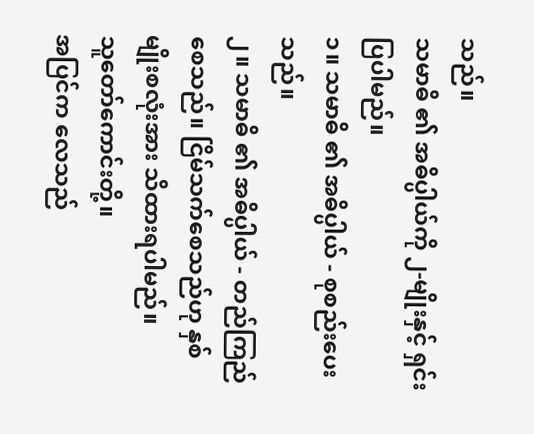သည်။
သမာဓိ ၏ အဓိပ္ပါယ်ကို ၂-မျိုးနှင့် ရှင်းပြပါမည်။
၁။ သမာဓိ ၏ အဓိပ္ပါယ် - စုစည်းပေးသည်။
၂။ သမာဓိ ၏ အဓိပ္ပါယ် - တည်ကြည်စေသည်။ ငြိမ်သက်စေသည်ဟု နှစ်မျိုးစလုံးအား သိထားရပါမည်။
သူတော်ကောင်းတို့။
အပြင်က လေသည်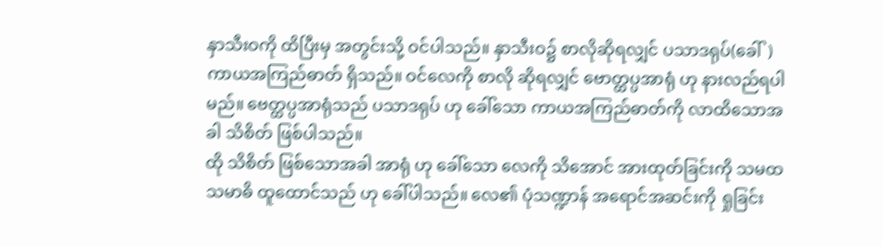နှာသီးဝကို ထိပြီးမှ အတွင်းသို့ ဝင်ပါသည်။ နှာသီးဝ၌ စာလိုဆိုရလျှင် ပသာဒရုပ်(ခေါ်)ကာယအကြည်ဓာတ် ရှိသည်။ ဝင်လေကို စာလို ဆိုရလျှင် ဗောတ္ထပ္ပအာရုံ ဟု နားလည်ရပါမည်။ ဗေတ္ထပ္ပအာရုံသည် ပသာဒရုပ် ဟု ခေါ်သော ကာယအကြည်ဓာတ်ကို လာထိသောအခါ သိစိတ် ဖြစ်ပါသည်။
ထို သိစိတ် ဖြစ်သောအခါ အာရုံ ဟု ခေါ်သော လေကို သိအောင် အားထုတ်ခြင်းကို သမထသမာဓိ ထူထောင်သည် ဟု ခေါ်ပါသည်။ လေ၏ ပုံသဏ္ဍာန် အရောင်အဆင်းကို ရှုခြင်း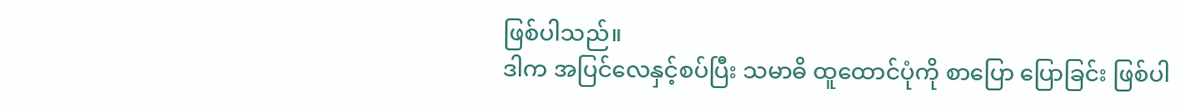ဖြစ်ပါသည်။
ဒါက အပြင်လေနှင့်စပ်ပြီး သမာဓိ ထူထောင်ပုံကို စာပြော ပြောခြင်း ဖြစ်ပါ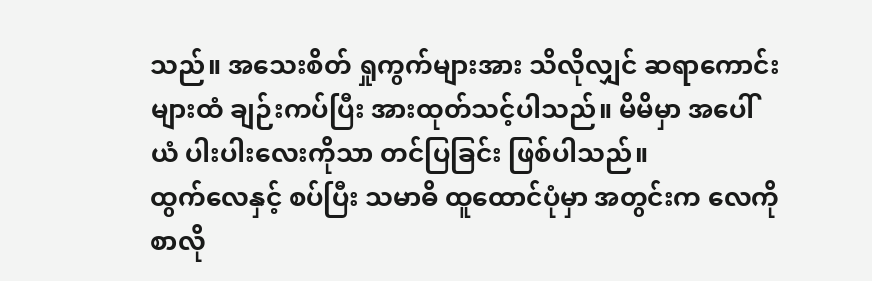သည်။ အသေးစိတ် ရှုကွက်များအား သိလိုလျှင် ဆရာကောင်းများထံ ချဉ်းကပ်ပြီး အားထုတ်သင့်ပါသည်။ မိမိမှာ အပေါ်ယံ ပါးပါးလေးကိုသာ တင်ပြခြင်း ဖြစ်ပါသည်။
ထွက်လေနှင့် စပ်ပြီး သမာဓိ ထူထောင်ပုံမှာ အတွင်းက လေကို စာလို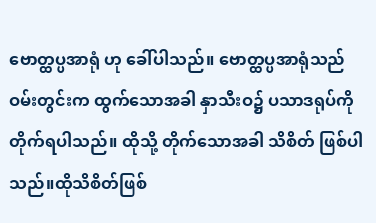ဗောတ္ထပ္ပအာရုံ ဟု ခေါ်ပါသည်။ ဗောတ္ထပ္ပအာရုံသည် ဝမ်းတွင်းက ထွက်သောအခါ နှာသီးဝ၌ ပသာဒရုပ်ကို တိုက်ရပါသည်။ ထိုသို့ တိုက်သောအခါ သိစိတ် ဖြစ်ပါသည်။ထိုသိစိတ်ဖြစ်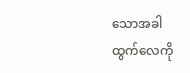သောအခါ ထွက်လေကို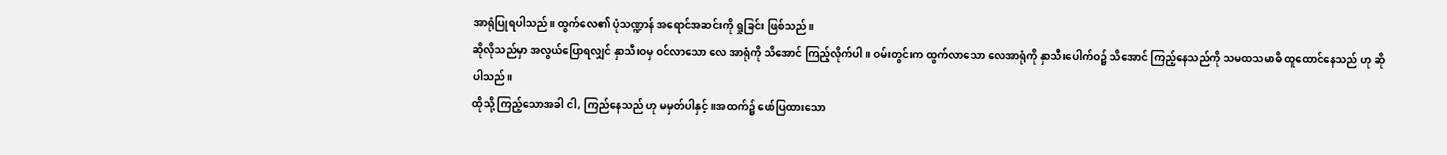အာရုံပြုရပါသည်။ ထွက်လေ၏ ပုံသဏ္ဍာန် အရောင်အဆင်းကို ရှုခြင်း ဖြစ်သည်။
ဆိုလိုသည်မှာ အလွယ်ပြောရလျှင် နှာသီးဝမှ ဝင်လာသော လေ အာရုံကို သိအောင် ကြည့်လိုက်ပါ။ ဝမ်းတွင်းက ထွက်လာသော လေအာရုံကို နှာသီးပေါက်ဝ၌ သိအောင် ကြည့်နေသည်ကို သမထသမာဓိ ထူထောင်နေသည် ဟု ဆိုပါသည်။
ထိုသို့ ကြည့်သောအခါ ငါ, ကြည်နေသည် ဟု မမှတ်ပါနှင့်။အထက်၌ ဖော်ပြထားသော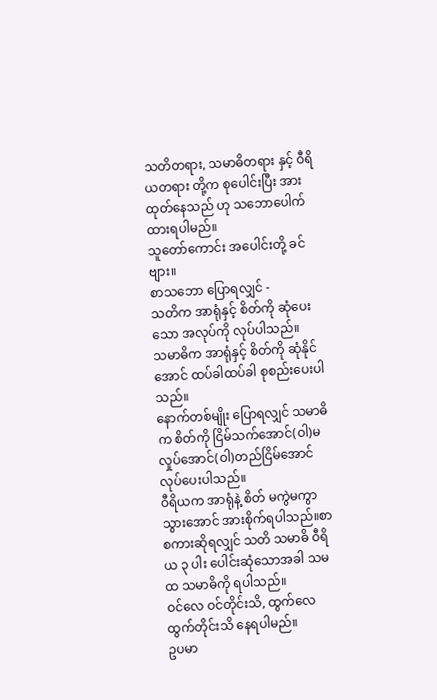သတိတရား, သမာဓိတရား နှင့် ဝီရိယတရား တို့က စုပေါင်းပြီး အားထုတ်နေသည် ဟု သဘောပေါက်ထားရပါမည်။
သူတော်ကောင်း အပေါင်းတို့ ခင်ဗျား။
စာသဘော ပြောရလျှင် -
သတိက အာရုံနှင့် စိတ်ကို ဆုံပေးသော အလုပ်ကို လုပ်ပါသည်။
သမာဓိက အာရုံနှင့် စိတ်ကို ဆုံနိုင်အောင် ထပ်ခါထပ်ခါ စုစည်းပေးပါသည်။
နောက်တစ်မျိုး ပြောရလျှင် သမာဓိက စိတ်ကို ငြိမ်သက်အောင်(ဝါ)မလှုပ်အောင်(ဝါ)တည်ငြိမ်အောင် လုပ်ပေးပါသည်။
ဝီရိယက အာရုံနဲ့ စိတ် မကွဲမကွာသွားအောင် အားစိုက်ရပါသည်။စာစကားဆိုရလျှင် သတိ သမာဓိ ဝီရိယ ၃ ပါး ပေါင်းဆုံသောအခါ သမထ သမာဓိကို ရပါသည်။
ဝင်လေ ဝင်တိုင်းသိ, ထွက်လေ ထွက်တိုင်းသိ နေရပါမည်။
ဥပမာ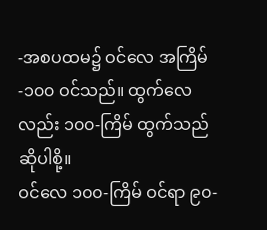-အစပထမ၌ ဝင်လေ အကြိမ်-၁၀၀ ဝင်သည်။ ထွက်လေလည်း ၁၀၀-ကြိမ် ထွက်သည် ဆိုပါစို့။
ဝင်လေ ၁၀၀-ကြိမ် ဝင်ရာ ၉၀-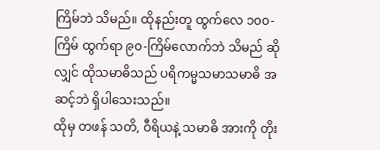ကြိမ်ဘဲ သိမည်။ ထိုနည်းတူ ထွက်လေ ၁၀၀-ကြိမ် ထွက်ရာ ၉၀-ကြိမ်လောက်ဘဲ သိမည် ဆိုလျှင် ထိုသမာဓိသည် ပရိကမ္မသမာသမာဓိ အဆင့်ဘဲ ရှိပါသေးသည်။
ထိုမှ တဖန် သတိ, ဝီရိယနဲ့ သမာဓိ အားကို တိုး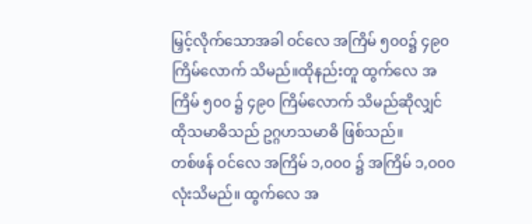မြှင့်လိုက်သောအခါ ဝင်လေ အကြိမ် ၅၀၀၌ ၄၉၀ ကြိမ်လောက် သိမည်။ထိုနည်းတူ ထွက်လေ အကြိမ် ၅၀၀ ၌ ၄၉၀ ကြိမ်လောက် သိမည်ဆိုလျှင် ထိုသမာဓိသည် ဥဂ္ဂဟသမာဓိ ဖြစ်သည်။
တစ်ဖန် ဝင်လေ အကြိမ် ၁,၀၀၀ ၌ အကြိမ် ၁,၀၀၀ လုံးသိမည်။ ထွက်လေ အ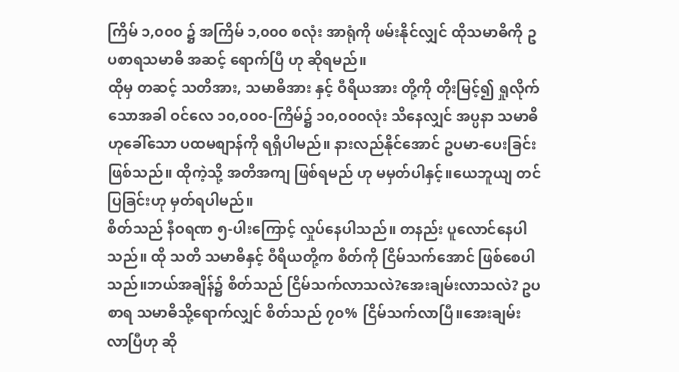ကြိမ် ၁,၀၀၀ ၌ အကြိမ် ၁,၀၀၀ စလုံး အာရုံကို ဖမ်းနိုင်လျှင် ထိုသမာဓိကို ဥပစာရသမာဓိ အဆင့် ရောက်ပြီ ဟု ဆိုရမည်။
ထိုမှ တဆင့် သတိအား, သမာဓိအား နှင့် ဝီရိယအား တို့ကို တိုးမြင့်၍ ရှုလိုက်သောအခါ ဝင်လေ ၁၀,၀၀၀-ကြိမ်၌ ၁၀,၀၀၀လုံး သိနေလျှင် အပ္ပနာ သမာဓိဟုခေါ်သော ပထမစျာန်ကို ရရှိပါမည်။ နားလည်နိုင်အောင် ဥပမာ-ပေးခြင်း ဖြစ်သည်။ ထိုကဲ့သို့ အတိအကျ ဖြစ်ရမည် ဟု မမှတ်ပါနှင့်။ယေဘူယျ တင်ပြခြင်းဟု မှတ်ရပါမည်။
စိတ်သည် နီဝရဏ ၅-ပါးကြောင့် လှုပ်နေပါသည်။ တနည်း ပူလောင်နေပါသည်။ ထို သတိ သမာဓိနှင့် ဝီရိယတို့က စိတ်ကို ငြိမ်သက်အောင် ဖြစ်စေပါသည်။ဘယ်အချိန်၌ စိတ်သည် ငြိမ်သက်လာသလဲ?အေးချမ်းလာသလဲ? ဥပစာရ သမာဓိသို့ရောက်လျှင် စိတ်သည် ၇၀% ငြိမ်သက်လာပြီ။အေးချမ်းလာပြီဟု ဆို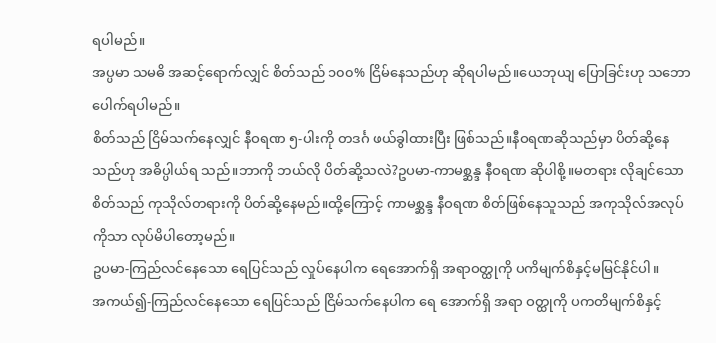ရပါမည်။
အပ္ပမာ သမဓိ အဆင့်ရောက်လျှင် စိတ်သည် ၁၀၀% ငြိမ်နေသည်ဟု ဆိုရပါမည်။ယေဘုယျ ပြောခြင်းဟု သဘောပေါက်ရပါမည်။
စိတ်သည် ငြိမ်သက်နေလျှင် နီဝရဏ ၅-ပါးကို တဒင်္ဂ ဖယ်ခွါထားပြီး ဖြစ်သည်။နီဝရဏဆိုသည်မှာ ပိတ်ဆို့နေသည်ဟု အဓိပ္ပါယ်ရ သည်။ဘာကို ဘယ်လို ပိတ်ဆို့သလဲ?ဥပမာ-ကာမစ္ဆန္ဒ နီဝရဏ ဆိုပါစို့။မတရား လိုချင်သောစိတ်သည် ကုသိုလ်တရားကို ပိတ်ဆို့နေမည်။ထို့ကြောင့် ကာမစ္ဆန္ဒ နီဝရဏ စိတ်ဖြစ်နေသူသည် အကုသိုလ်အလုပ်ကိုသာ လုပ်မိပါတော့မည်။
ဥပမာ-ကြည်လင်နေသော ရေပြင်သည် လှုပ်နေပါက ရေအောက်ရှိ အရာဝတ္ထုကို ပကိမျက်စိနှင့်မမြင်နိုင်ပါ။
အကယ်၍-ကြည်လင်နေသော ရေပြင်သည် ငြိမ်သက်နေပါက ရေ အောက်ရှိ အရာ ဝတ္ထုကို ပကတိမျက်စိနှင့်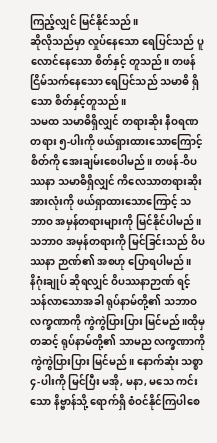ကြည့်လျှင် မြင်နိုင်သည်။
ဆိုလိုသည်မှာ လှုပ်နေသော ရေပြင်သည် ပူလောင်နေသော စိတ်နှင့် တူသည်။ တဖန် ငြိမ်သက်နေသော ရေပြင်သည် သမာဓိ ရှိသော စိတ်နှင့်တူသည်။
သမထ သမာဓိရှိလျှင် တရားဆိုး နီဝရဏ တရား ၅-ပါးကို ဖယ်ရှားထားသောကြောင့် စိတ်ကို အေးချမ်းစေပါမည်။ တဖန်-ဝိပဿနာ သမာဓိရှိလျှင် ကိလေသာတရားဆိုး အားလုံးကို ဖယ်ရှာထားသောကြောင့် သဘာဝ အမှန်တရားများကို မြင်နိုင်ပါမည်။သဘာဝ အမှန်တရားကို မြင်ခြင်းသည် ဝိပဿနာ ဉာဏ်၏ အစဟု ပြောရပါမည်။
နိဂုံးချုပ် ဆိုရလျှင် ဝိပဿနာဉာဏ် ရင့်သန်လာသောအခါ ရုပ်နာမ်တို့၏ သဘာဝလက္ခဏာကို ကွဲကွဲပြားပြား မြင်မည်။ထိုမှတဆင့် ရုပ်နာမ်တို့၏ သာမည လက္ခဏာကို ကွဲကွဲပြားပြား မြင်မည်။ နောက်ဆုံး သစ္စာ ၄-ပါးကို မြင်ပြီး မအို, မနာ, မသေ ကင်းသော နိဗ္ဗာန်သို့ ရောက်ရှိ စံဝင်နိုင်ကြပါစေ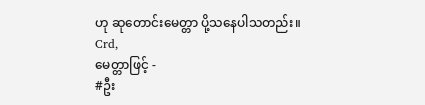ဟု ဆုတောင်းမေတ္တာ ပို့သနေပါသတည်း။
Crd,
မေတ္တာဖြင့် -
#ဦး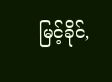မြင့်ခိုင်,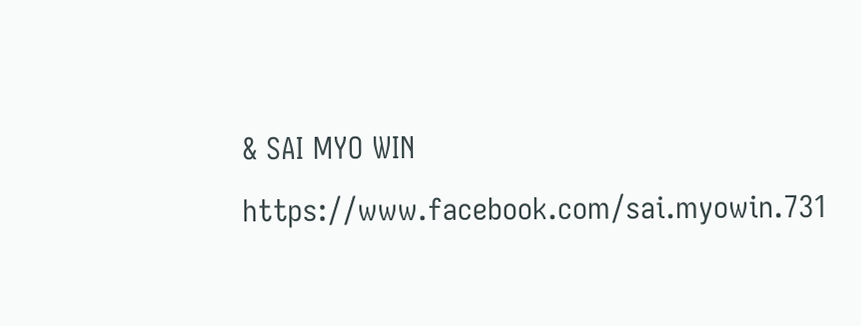& SAI MYO WIN
https://www.facebook.com/sai.myowin.731